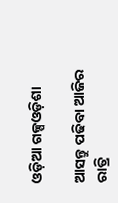ଓଡ଼ିଆ ଗଳ୍ପଓଡ଼ିଶା

ଆସନ୍ତୁ ପଢିବା ଆଜିର ରାତ୍ରି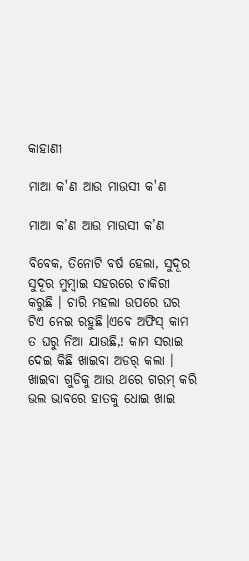କାହାଣୀ

ମାଆ କ'ଣ ଆଉ ମାଉସୀ କ'ଣ

ମାଆ କ’ଣ ଆଉ ମାଉସୀ କ’ଣ

ବିବେକ, ତିନୋଟି ବର୍ଷ ହେଲା, ସୁଦୂର ସୁଦୂର ମୁମ୍ବାଇ ସହରରେ ଚାକିରୀ କରୁଛି । ଚାରି ମହଲା ଉପରେ ଘର ଟିଏ ନେଇ ରହୁଛି।ଏବେ ଅଫିସ୍ କାମ ତ ଘରୁ ନିଆ ଯାଉଛି,! କାମ ସରାଇ ଦେଇ କିଛି ଖାଇବା ଅଡର୍ କଲା । ଖାଇବା ଗୁଡିକୁ ଆଉ ଥରେ ଗରମ୍ କରି ଭଲ ଭାବରେ ହାତକୁ ଧୋଇ ଖାଇ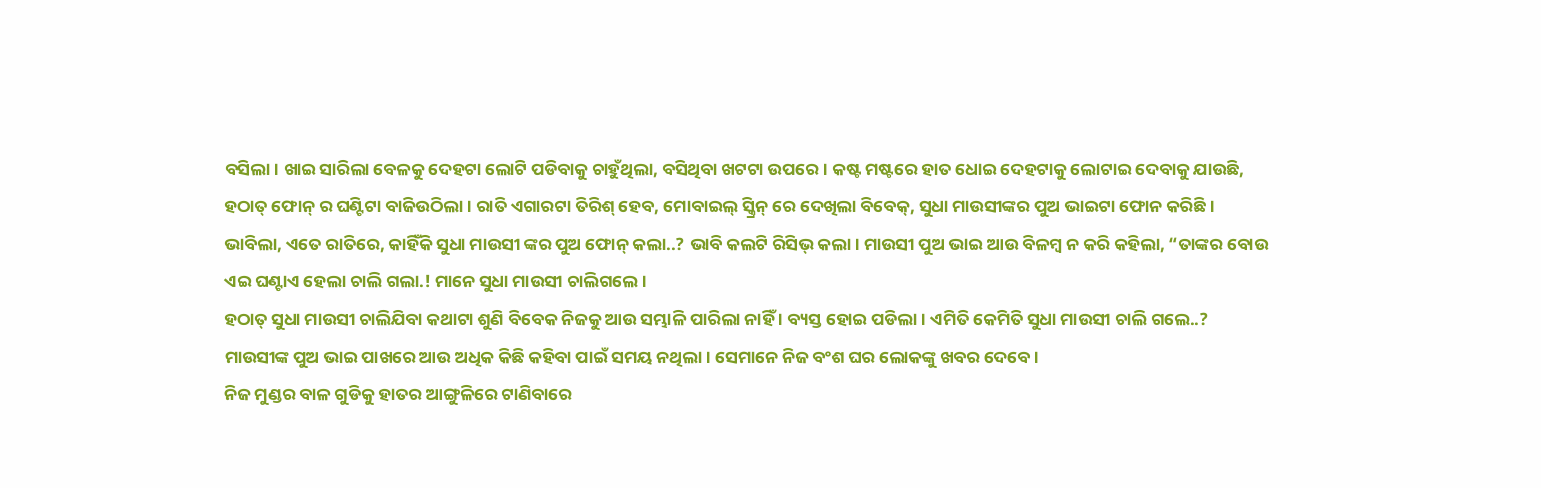ବସିଲା। ଖାଇ ସାରିଲା ବେଳକୁ ଦେହଟା ଲୋଟି ପଡିବାକୁ ଚାହୁଁଥିଲା, ବସିଥିବା ଖଟଟା ଉପରେ। କଷ୍ଟ ମଷ୍ଟରେ ହାତ ଧୋଇ ଦେହଟାକୁ ଲୋଟାଇ ଦେବାକୁ ଯାଉଛି, ହଠାତ୍ ଫୋନ୍ ର ଘଣ୍ଟିଟା ବାଜିଉଠିଲା। ରାତି ଏଗାରଟା ତିରିଶ୍ ହେବ, ମୋବାଇଲ୍ ସ୍କ୍ରିନ୍ ରେ ଦେଖିଲା ବିବେକ୍, ସୁଧା ମାଉସୀଙ୍କର ପୁଅ ଭାଇଟା ଫୋନ କରିଛି। ଭାବିଲା, ଏତେ ରାତିରେ, କାହିଁକି ସୁଧା ମାଉସୀ ଙ୍କର ପୁଅ ଫୋନ୍ କଲା..? ଭାବି କଲଟି ରିସିଭ୍ କଲା। ମାଉସୀ ପୁଅ ଭାଇ ଆଉ ବିଳମ୍ବ ନ କରି କହିଲା, “ତାଙ୍କର ବୋଉ ଏଇ ଘଣ୍ଟାଏ ହେଲା ଚାଲି ଗଲା.! ମାନେ ସୁଧା ମାଉସୀ ଚାଲିଗଲେ।
ହଠାତ୍ ସୁଧା ମାଉସୀ ଚାଲିଯିବା କଥାଟା ଶୁଣି ବିବେକ ନିଜକୁ ଆଉ ସମ୍ଭାଳି ପାରିଲା ନାହିଁ । ବ୍ୟସ୍ତ ହୋଇ ପଡିଲା। ଏମିତି କେମିତି ସୁଧା ମାଉସୀ ଚାଲି ଗଲେ..? ମାଉସୀଙ୍କ ପୁଅ ଭାଇ ପାଖରେ ଆଉ ଅଧିକ କିଛି କହିବା ପାଇଁ ସମୟ ନଥିଲା। ସେମାନେ ନିଜ ବଂଶ ଘର ଲୋକଙ୍କୁ ଖବର ଦେବେ।
ନିଜ ମୁଣ୍ଡର ବାଳ ଗୁଡିକୁ ହାତର ଆଙ୍ଗୁଳିରେ ଟାଣିବାରେ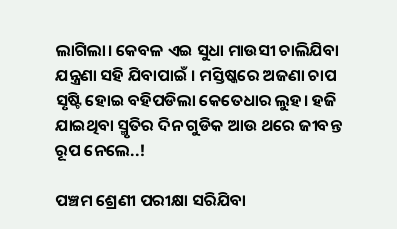ଲାଗିଲା। କେବଳ ଏଇ ସୁଧା ମାଉସୀ ଚାଲିଯିବା ଯନ୍ତ୍ରଣା ସହି ଯିବାପାଇଁ । ମସ୍ତିଷ୍କରେ ଅଜଣା ଚାପ ସୃଷ୍ଟି ହୋଇ ବହିପଡିଲା କେତେଧାର ଲୁହ। ହଜି ଯାଇଥିବା ସ୍ମୃତିର ଦିନ ଗୁଡିକ ଆଉ ଥରେ ଜୀବନ୍ତ ରୂପ ନେଲେ..!

ପଞ୍ଚମ ଶ୍ରେଣୀ ପରୀକ୍ଷା ସରିଯିବା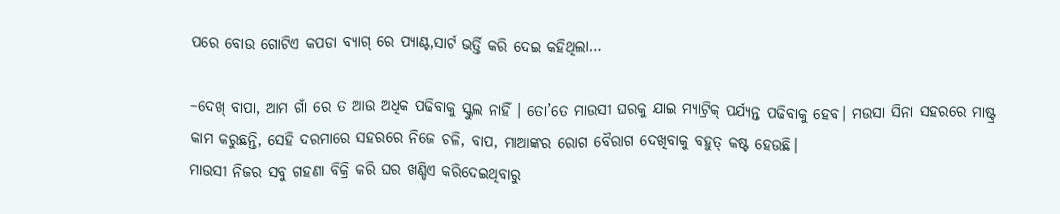ପରେ ବୋଉ ଗୋଟିଏ କପଡା ବ୍ୟାଗ୍ ରେ ପ୍ୟାଣ୍ଟ,ସାର୍ଟ ଭର୍ତ୍ତି କରି ଦେଇ କହିଥିଲା…

–ଦେଖ୍ ବାପା, ଆମ ଗାଁ ରେ ତ ଆଉ ଅଧିକ ପଢିବାକୁ ସ୍କୁଲ ନାହିଁ । ତୋ’ତେ ମାଉସୀ ଘରକୁ ଯାଇ ମ୍ୟାଟ୍ରିକ୍ ପର୍ଯ୍ୟନ୍ତ ପଢିବାକୁ ହେବ। ମଉସା ସିନା ସହରରେ ମାଷ୍ଟ୍ର କାମ କରୁଛନ୍ତି, ସେହି ଦରମାରେ ସହରରେ ନିଜେ ଚଳି, ବାପ, ମାଆଙ୍କର ରୋଗ ବୈରାଗ ଦେଖିବାକୁ ବହୁତ୍ କଷ୍ଟ ହେଉଛି।
ମାଉସୀ ନିଜର ସବୁ ଗହଣା ବିକ୍ରି କରି ଘର ଖଣ୍ଡିଏ କରିଦେଇଥିବାରୁ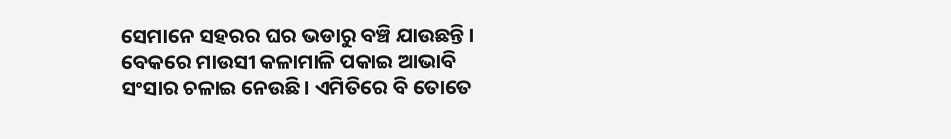ସେମାନେ ସହରର ଘର ଭଡାରୁ ବଞ୍ଚି ଯାଉଛନ୍ତି । ବେକରେ ମାଉସୀ କଳାମାଳି ପକାଇ ଆଭାବି ସଂସାର ଚଳାଇ ନେଉଛି। ଏମିତିରେ ବି ତୋତେ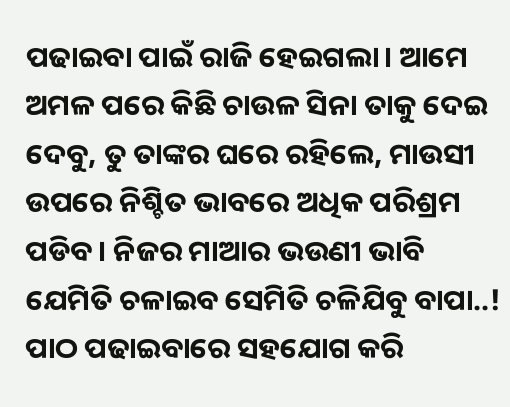ପଢାଇବା ପାଇଁ ରାଜି ହେଇଗଲା। ଆମେ ଅମଳ ପରେ କିଛି ଚାଉଳ ସିନା ତାକୁ ଦେଇ ଦେବୁ, ତୁ ତାଙ୍କର ଘରେ ରହିଲେ, ମାଉସୀ ଉପରେ ନିଶ୍ଚିତ ଭାବରେ ଅଧିକ ପରିଶ୍ରମ ପଡିବ। ନିଜର ମାଆର ଭଉଣୀ ଭାବି ଯେମିତି ଚଳାଇବ ସେମିତି ଚଳିଯିବୁ ବାପା..! ପାଠ ପଢାଇବାରେ ସହଯୋଗ କରି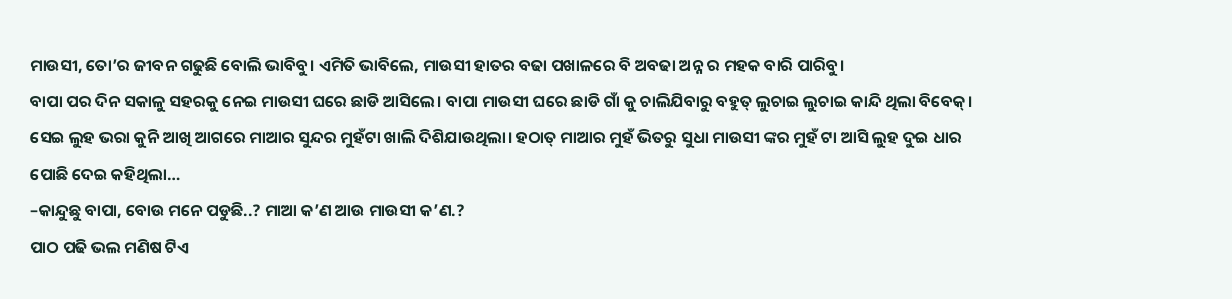ମାଉସୀ, ତୋ’ର ଜୀବନ ଗଢୁଛି ବୋଲି ଭାବିବୁ। ଏମିତି ଭାବିଲେ, ମାଉସୀ ହାତର ବଢା ପଖାଳରେ ବି ଅବଢା ଅନ୍ନ ର ମହକ ବାରି ପାରିବୁ।
ବାପା ପର ଦିନ ସକାଳୁ ସହରକୁ ନେଇ ମାଉସୀ ଘରେ ଛାଡି ଆସିଲେ। ବାପା ମାଉସୀ ଘରେ ଛାଡି ଗାଁ କୁ ଚାଲିଯିବାରୁ ବହୁତ୍ ଲୁଚାଇ ଲୁଚାଇ କାନ୍ଦି ଥିଲା ବିବେକ୍। ସେଇ ଲୁହ ଭରା କୁନି ଆଖି ଆଗରେ ମାଆର ସୁନ୍ଦର ମୁହଁଟା ଖାଲି ଦିଶିଯାଉଥିଲା। ହଠାତ୍ ମାଆର ମୁହଁ ଭିତରୁ ସୁଧା ମାଉସୀ ଙ୍କର ମୁହଁ ଟା ଆସି ଲୁହ ଦୁଇ ଧାର ପୋଛି ଦେଇ କହିଥିଲା…
–କାନ୍ଦୁଛୁ ବାପା, ବୋଉ ମନେ ପଡୁଛି..? ମାଆ କ’ଣ ଆଉ ମାଉସୀ କ’ଣ.?
ପାଠ ପଢି ଭଲ ମଣିଷ ଟିଏ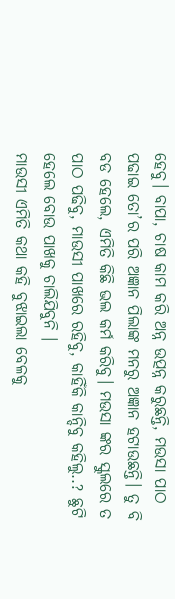ହେବୁ। ବାପା, ଚାଷ କାମ କରି ଅନ୍ନ ଉତ୍ପନ୍ନ କରୁଛନ୍ତି, ମଉସା ପାଠ ପଢାଇ ତୋ’ର ପରି ଅଜ୍ଞାନ ପିଲାଙ୍କ ମନରୁ ଅଜ୍ଞାନ ହଟାଉଛନ୍ତି। ତୁ ବି ବଡ ହେଲେ, ଏମିତି କିଛି ଭଲ କର୍ମ କରିବୁ। ମଉସା ଙ୍କର ସ୍କୁଲରେ ତ ପାଠ ପଢିବୁ, ମାଉସୀ ପାଖରେ ରହିବୁ, କାହିଁକି କାନ୍ଦିବୁ କହିଲୁ..? ଛୁଟି ହେଲେ ବୋଉ ପାଖକୁ ଚାଲିଯିବୁନି ।
ମାଉସୀ ଏମିତି କଥା କହି ବୁଝାଇଲା ବେଳକୁ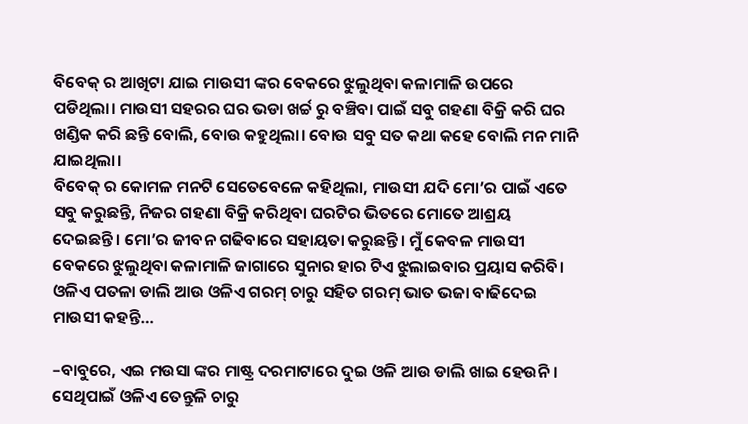ବିବେକ୍ ର ଆଖିଟା ଯାଇ ମାଉସୀ ଙ୍କର ବେକରେ ଝୁଲୁଥିବା କଳାମାଳି ଉପରେ ପଡିଥିଲା। ମାଉସୀ ସହରର ଘର ଭଡା ଖର୍ଚ୍ଚ ରୁ ବଞ୍ଚିବା ପାଇଁ ସବୁ ଗହଣା ବିକ୍ରି କରି ଘର ଖଣ୍ଡିକ କରି ଛନ୍ତି ବୋଲି, ବୋଉ କହୁଥିଲା। ବୋଉ ସବୁ ସତ କଥା କହେ ବୋଲି ମନ ମାନି ଯାଇଥିଲା।
ବିବେକ୍ ର କୋମଳ ମନଟି ସେତେବେଳେ କହିଥିଲା, ମାଉସୀ ଯଦି ମୋ’ର ପାଇଁ ଏତେ ସବୁ କରୁଛନ୍ତି, ନିଜର ଗହଣା ବିକ୍ରି କରିଥିବା ଘରଟିର ଭିତରେ ମୋତେ ଆଶ୍ରୟ ଦେଇଛନ୍ତି। ମୋ’ର ଜୀବନ ଗଢିବାରେ ସହାୟତା କରୁଛନ୍ତି। ମୁଁ କେବଳ ମାଉସୀ ବେକରେ ଝୁଲୁଥିବା କଳାମାଳି ଜାଗାରେ ସୁନାର ହାର ଟିଏ ଝୁଲାଇବାର ପ୍ରୟାସ କରିବି।
ଓଳିଏ ପତଳା ଡାଲି ଆଉ ଓଳିଏ ଗରମ୍ ଚାରୁ ସହିତ ଗରମ୍ ଭାତ ଭଜା ବାଢିଦେଇ ମାଉସୀ କହନ୍ତି…

–ବାବୁରେ, ଏଇ ମଉସା ଙ୍କର ମାଷ୍ଟ୍ର ଦରମାଟାରେ ଦୁଇ ଓଳି ଆଉ ଡାଲି ଖାଇ ହେଉନି। ସେଥିପାଇଁ ଓଳିଏ ତେନ୍ତୁଳି ଚାରୁ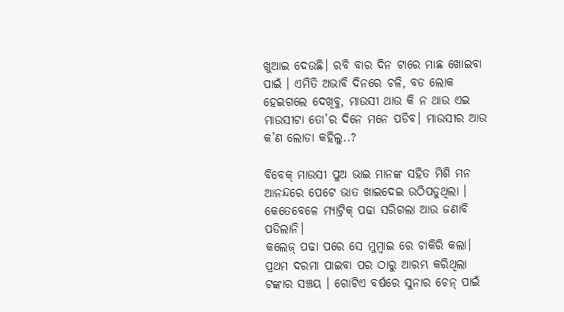ଖୁଆଇ ଦେଉଛି। ରବି ବାର ଦିନ ଟାରେ ମାଛ ଖୋଇବା ପାଇଁ । ଏମିତି ଅଭାବି ଦିନରେ ଚଳି, ବଡ ଲୋକ ହେଇଗଲେ ଦେଖିବୁ, ମାଉସୀ ଥାଉ କି ନ ଥାଉ ଏଇ ମାଉସୀଟା ତୋ’ର ଦିନେ ମନେ ପଡିବ। ମାଉସୀର ଆଉ କ’ଣ ଲୋଡା କହିଲୁ..?

ବିବେକ୍ ମାଉସୀ ପୁଅ ଭାଇ ମାନଙ୍କ ସହିତ ମିଶି ମନ ଆନନ୍ଦରେ ପେଟେ ଭାତ ଖାଇଦେଇ ଉଠିପଡୁଥିଲା । କେତେବେଳେ ମ୍ୟାଟ୍ରିକ୍ ପଢା ସରିଗଲା ଆଉ ଜଣାବି ପଡିଲାନି।
କଲେଜ୍ ପଢା ପରେ ସେ ମୁମ୍ବାଇ ରେ ଚାକିରି କଲା। ପ୍ରଥମ ଦରମା ପାଇବା ପର ଠାରୁ ଆରମ୍ଭ କରିଥିଲା ଟଙ୍କାର ସଞ୍ଚୟ । ଗୋଟିଏ ବର୍ଷରେ ସୁନାର ଚେନ୍ ପାଇଁ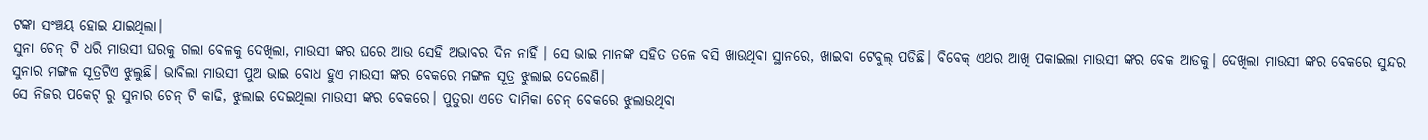ଟଙ୍କା ସଂଞ୍ଚୟ ହୋଇ ଯାଇଥିଲା।
ସୁନା ଚେନ୍ ଟି ଧରି ମାଉସୀ ଘରକୁ ଗଲା ବେଳକୁ ଦେଖିଲା, ମାଉସୀ ଙ୍କର ଘରେ ଆଉ ସେହି ଅଭାବର ଦିନ ନାହିଁ । ସେ ଭାଇ ମାନଙ୍କ ସହିତ ତଳେ ବସି ଖାଉଥିବା ସ୍ଥାନରେ, ଖାଇବା ଟେବୁଲ୍ ପଡିଛି। ବିବେକ୍ ଏଥର ଆଖି ପକାଇଲା ମାଉସୀ ଙ୍କର ବେକ ଆଡକୁ। ଦେଖିଲା ମାଉସୀ ଙ୍କର ବେକରେ ସୁନ୍ଦର ସୁନାର ମଙ୍ଗଳ ସୂତ୍ରଟିଏ ଝୁଲୁଛି। ଭାବିଲା ମାଉସୀ ପୁଅ ଭାଇ ବୋଧ ହୁଏ ମାଉସୀ ଙ୍କର ବେକରେ ମଙ୍ଗଳ ସୂତ୍ର ଝୁଲାଇ ଦେଲେଣି।
ସେ ନିଜର ପକେଟ୍ ରୁ ସୁନାର ଚେନ୍ ଟି କାଢି, ଝୁଲାଇ ଦେଇଥିଲା ମାଉସୀ ଙ୍କର ବେକରେ। ପୁତୁରା ଏତେ ଦାମିକା ଚେନ୍ ବେକରେ ଝୁଲାଉଥିବା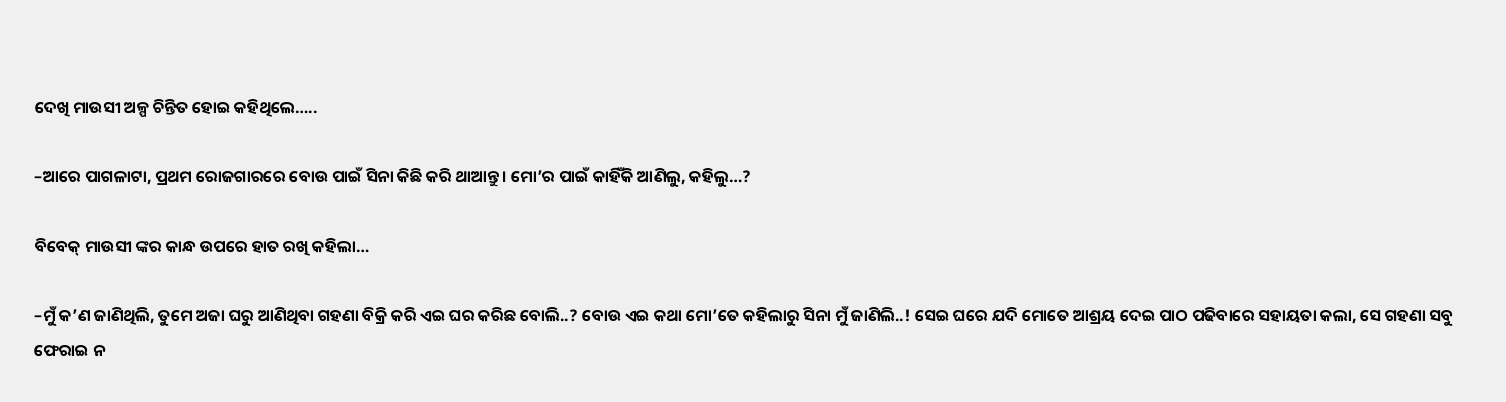ଦେଖି ମାଉସୀ ଅଳ୍ପ ଚିନ୍ତିତ ହୋଇ କହିଥିଲେ…..

–ଆରେ ପାଗଳାଟା, ପ୍ରଥମ ରୋଜଗାରରେ ବୋଉ ପାଇଁ ସିନା କିଛି କରି ଥାଆନ୍ତୁ। ମୋ’ର ପାଇଁ କାହିଁକି ଆଣିଲୁ, କହିଲୁ…?

ବିବେକ୍ ମାଉସୀ ଙ୍କର କାନ୍ଧ ଉପରେ ହାତ ରଖି କହିଲା…

–ମୁଁ କ’ଣ ଜାଣିଥିଲି, ତୁମେ ଅଜା ଘରୁ ଆଣିଥିବା ଗହଣା ବିକ୍ରି କରି ଏଇ ଘର କରିଛ ବୋଲି..? ବୋଉ ଏଇ କଥା ମୋ’ତେ କହିଲାରୁ ସିନା ମୁଁ ଜାଣିଲି..! ସେଇ ଘରେ ଯଦି ମୋତେ ଆଶ୍ରୟ ଦେଇ ପାଠ ପଢିବାରେ ସହାୟତା କଲା, ସେ ଗହଣା ସବୁ ଫେରାଇ ନ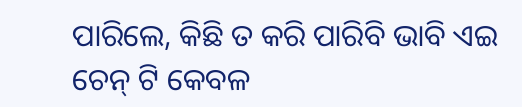ପାରିଲେ, କିଛି ତ କରି ପାରିବି ଭାବି ଏଇ ଚେନ୍ ଟି କେବଳ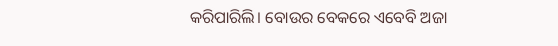କରିପାରିଲି। ବୋଉର ବେକରେ ଏବେବି ଅଜା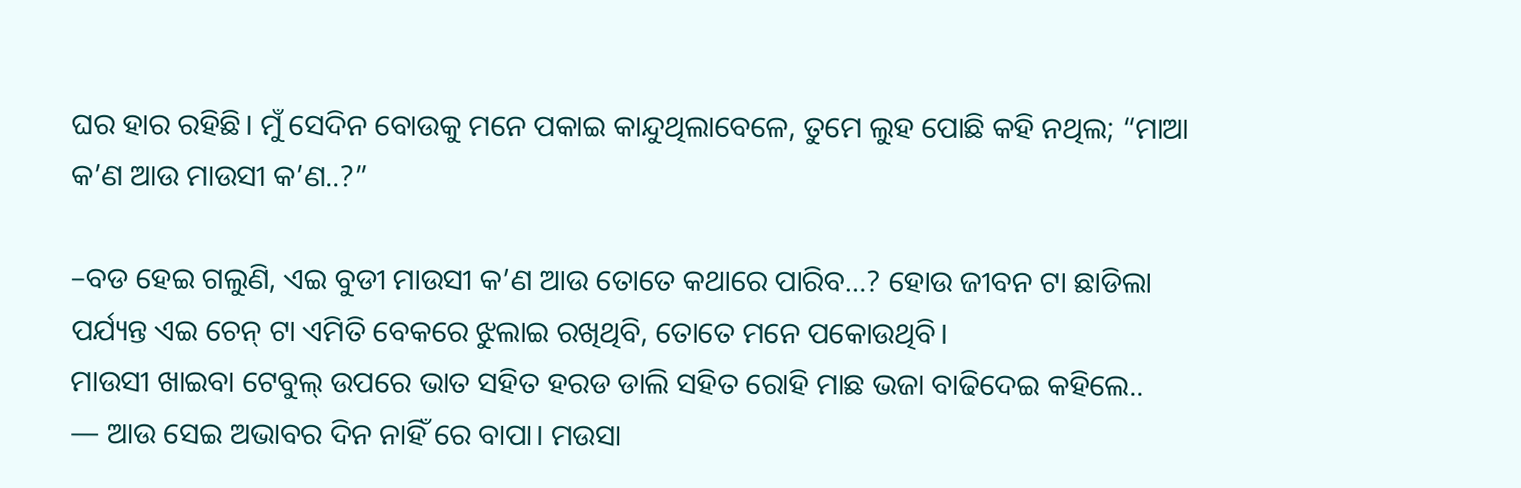ଘର ହାର ରହିଛି। ମୁଁ ସେଦିନ ବୋଉକୁ ମନେ ପକାଇ କାନ୍ଦୁଥିଲାବେଳେ, ତୁମେ ଲୁହ ପୋଛି କହି ନଥିଲ; “ମାଆ କ’ଣ ଆଉ ମାଉସୀ କ’ଣ..?”

–ବଡ ହେଇ ଗଲୁଣି, ଏଇ ବୁଡୀ ମାଉସୀ କ’ଣ ଆଉ ତୋତେ କଥାରେ ପାରିବ…? ହୋଉ ଜୀବନ ଟା ଛାଡିଲା ପର୍ଯ୍ୟନ୍ତ ଏଇ ଚେନ୍ ଟା ଏମିତି ବେକରେ ଝୁଲାଇ ରଖିଥିବି, ତୋତେ ମନେ ପକୋଉଥିବି।
ମାଉସୀ ଖାଇବା ଟେବୁଲ୍ ଉପରେ ଭାତ ସହିତ ହରଡ ଡାଲି ସହିତ ରୋହି ମାଛ ଭଜା ବାଢିଦେଇ କହିଲେ..
— ଆଉ ସେଇ ଅଭାବର ଦିନ ନାହିଁ ରେ ବାପା। ମଉସା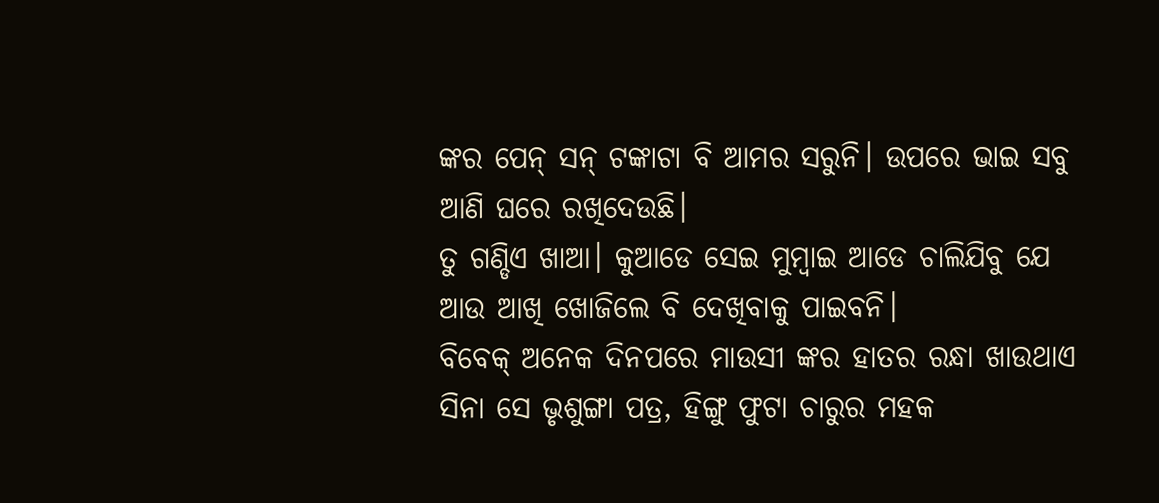ଙ୍କର ପେନ୍ ସନ୍ ଟଙ୍କାଟା ବି ଆମର ସରୁନି। ଉପରେ ଭାଇ ସବୁ ଆଣି ଘରେ ରଖିଦେଉଛି।
ତୁ ଗଣ୍ଡିଏ ଖାଆ। କୁଆଡେ ସେଇ ମୁମ୍ବାଇ ଆଡେ ଚାଲିଯିବୁ ଯେ ଆଉ ଆଖି ଖୋଜିଲେ ବି ଦେଖିବାକୁ ପାଇବନି।
ବିବେକ୍ ଅନେକ ଦିନପରେ ମାଉସୀ ଙ୍କର ହାତର ରନ୍ଧା ଖାଉଥାଏ ସିନା ସେ ଭୃଶୁଙ୍ଗା ପତ୍ର, ହିଙ୍ଗୁ ଫୁଟା ଚାରୁର ମହକ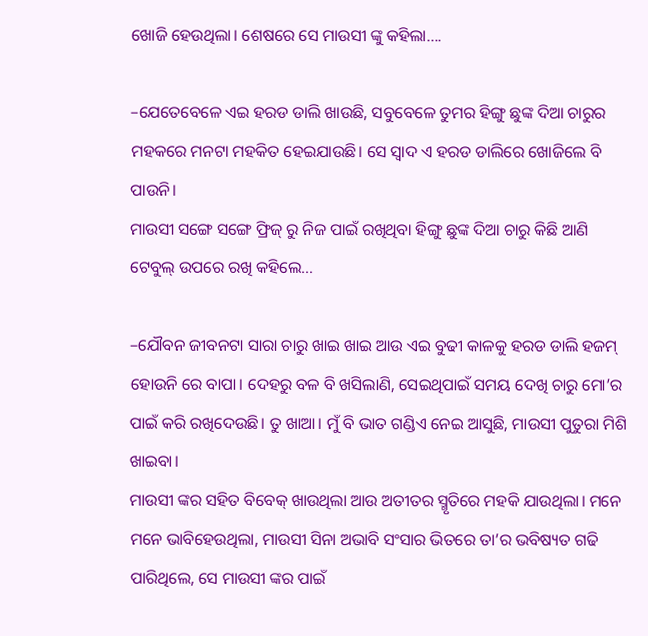ଖୋଜି ହେଉଥିଲା। ଶେଷରେ ସେ ମାଉସୀ ଙ୍କୁ କହିଲା….

–ଯେତେବେଳେ ଏଇ ହରଡ ଡାଲି ଖାଉଛି, ସବୁବେଳେ ତୁମର ହିଙ୍ଗୁ ଛୁଙ୍କ ଦିଆ ଚାରୁର ମହକରେ ମନଟା ମହକିତ ହେଇଯାଉଛି। ସେ ସ୍ବାଦ ଏ ହରଡ ଡାଲିରେ ଖୋଜିଲେ ବି ପାଉନି।
ମାଉସୀ ସଙ୍ଗେ ସଙ୍ଗେ ଫ୍ରିଜ୍ ରୁ ନିଜ ପାଇଁ ରଖିଥିବା ହିଙ୍ଗୁ ଛୁଙ୍କ ଦିଆ ଚାରୁ କିଛି ଆଣି ଟେବୁଲ୍ ଉପରେ ରଖି କହିଲେ…

–ଯୌବନ ଜୀବନଟା ସାରା ଚାରୁ ଖାଇ ଖାଇ ଆଉ ଏଇ ବୁଢୀ କାଳକୁ ହରଡ ଡାଲି ହଜମ୍ ହୋଉନି ରେ ବାପା। ଦେହରୁ ବଳ ବି ଖସିଲାଣି, ସେଇଥିପାଇଁ ସମୟ ଦେଖି ଚାରୁ ମୋ’ର ପାଇଁ କରି ରଖିଦେଉଛି। ତୁ ଖାଆ। ମୁଁ ବି ଭାତ ଗଣ୍ଡିଏ ନେଇ ଆସୁଛି, ମାଉସୀ ପୁତୁରା ମିଶି ଖାଇବା।
ମାଉସୀ ଙ୍କର ସହିତ ବିବେକ୍ ଖାଉଥିଲା ଆଉ ଅତୀତର ସ୍ମୃତିରେ ମହକି ଯାଉଥିଲା। ମନେ ମନେ ଭାବିହେଉଥିଲା, ମାଉସୀ ସିନା ଅଭାବି ସଂସାର ଭିତରେ ତା’ର ଭବିଷ୍ୟତ ଗଢି ପାରିଥିଲେ, ସେ ମାଉସୀ ଙ୍କର ପାଇଁ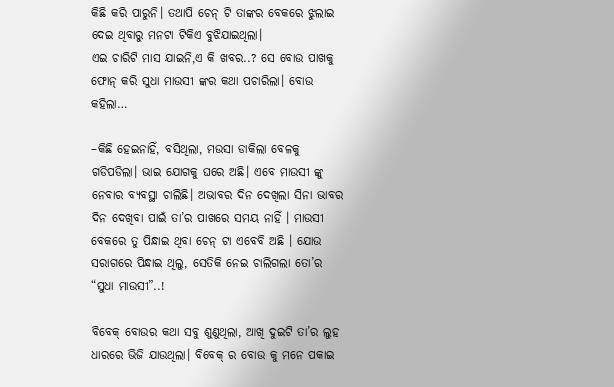କିଛି କରି ପାରୁନି। ତଥାପି ଚେନ୍ ଟି ତାଙ୍କର ବେକରେ ଝୁଲାଇ ଦେଇ ଥିବାରୁ ମନଟା ଟିକିଏ ବୁଝିଯାଇଥିଲା।
ଏଇ ଚାରିଟି ମାସ ଯାଇନି,ଏ କି ଖବର..? ସେ ବୋଉ ପାଖକୁ ଫୋନ୍ କରି ସୁଧା ମାଉସୀ ଙ୍କର କଥା ପଚାରିଲା। ବୋଉ କହିଲା…

–କିଛି ହେଇନାହିଁ, ବସିଥିଲା, ମଉସା ଡାକିଲା ବେଳକୁ ଗଡିପଡିଲା। ଭାଇ ଯୋଗକୁ ଘରେ ଅଛି। ଏବେ ମାଉସୀ ଙ୍କୁ ନେବାର ବ୍ୟବସ୍ଥା ଚାଲିଛି। ଅଭାବର ଦିନ ଦେଖିଲା ସିନା ଭାବର ଦିନ ଦେଖିବା ପାଇଁ ତା’ର ପାଖରେ ସମୟ ନାହିଁ । ମାଉସୀ ବେକରେ ତୁ ପିନ୍ଧାଇ ଥିବା ଚେନ୍ ଟା ଏବେବି ଅଛି । ଯୋଉ ସରାଗରେ ପିନ୍ଧାଇ ଥିଲୁ, ସେତିକି ନେଇ ଚାଲିଗଲା ତୋ’ର “ସୁଧା ମାଉସୀ”..!

ବିବେକ୍ ବୋଉର କଥା ସବୁ ଶୁଣୁଥିଲା, ଆଖି ଦୁଇଟି ତା’ର ଲୁହ ଧାରରେ ଭିଜି ଯାଉଥିଲା। ବିବେକ୍ ର ବୋଉ କୁ ମନେ ପକାଇ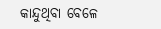କାନ୍ଦୁଥିବା ବେଳେ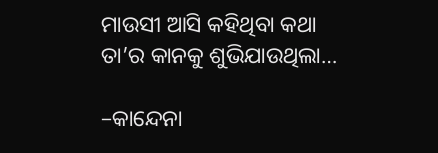ମାଉସୀ ଆସି କହିଥିବା କଥା ତା’ର କାନକୁ ଶୁଭିଯାଉଥିଲା…

–କାନ୍ଦେନା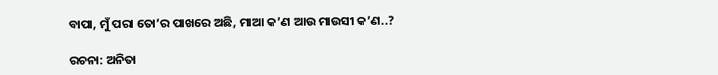ବାପା, ମୁଁ ପରା ତୋ’ର ପାଖରେ ଅଛି, ମାଆ କ’ଣ ଆଉ ମାଉସୀ କ’ଣ..?

ରଚନା: ଅନିତା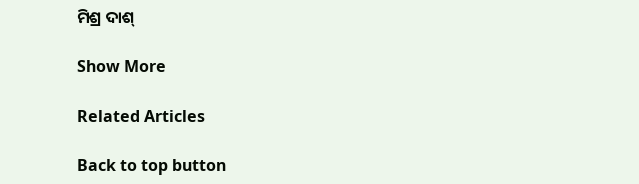ମିଶ୍ର ଦାଶ୍

Show More

Related Articles

Back to top button